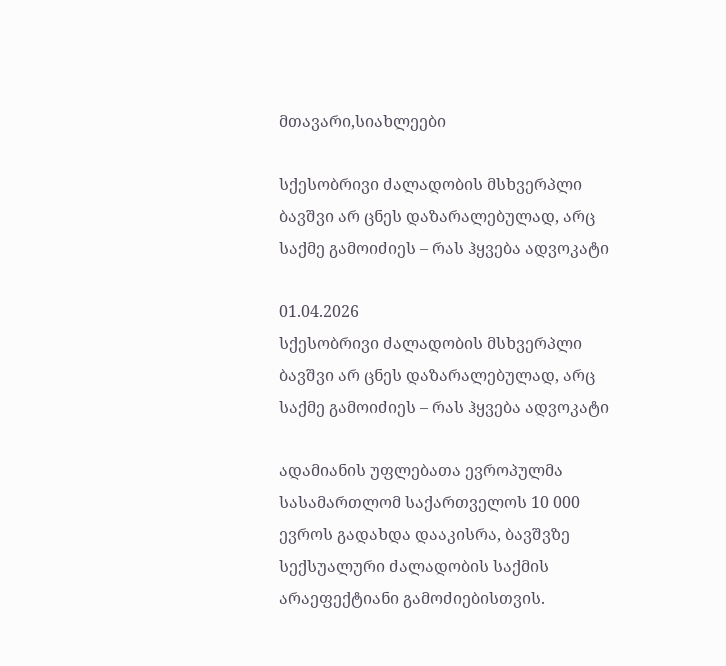მთავარი,სიახლეები

სქესობრივი ძალადობის მსხვერპლი ბავშვი არ ცნეს დაზარალებულად, არც საქმე გამოიძიეს – რას ჰყვება ადვოკატი

01.04.2026
სქესობრივი ძალადობის მსხვერპლი ბავშვი არ ცნეს დაზარალებულად, არც საქმე გამოიძიეს – რას ჰყვება ადვოკატი

ადამიანის უფლებათა ევროპულმა სასამართლომ საქართველოს 10 000 ევროს გადახდა დააკისრა, ბავშვზე სექსუალური ძალადობის საქმის არაეფექტიანი გამოძიებისთვის.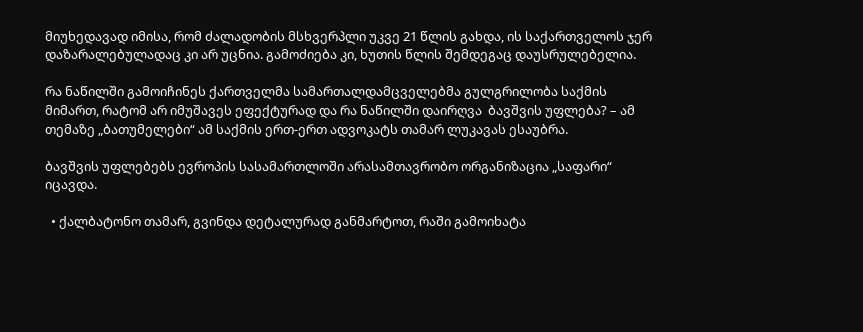მიუხედავად იმისა, რომ ძალადობის მსხვერპლი უკვე 21 წლის გახდა, ის საქართველოს ჯერ დაზარალებულადაც კი არ უცნია. გამოძიება კი, ხუთის წლის შემდეგაც დაუსრულებელია.

რა ნაწილში გამოიჩინეს ქართველმა სამართალდამცველებმა გულგრილობა საქმის მიმართ, რატომ არ იმუშავეს ეფექტურად და რა ნაწილში დაირღვა  ბავშვის უფლება? – ამ თემაზე „ბათუმელები“ ამ საქმის ერთ-ერთ ადვოკატს თამარ ლუკავას ესაუბრა.

ბავშვის უფლებებს ევროპის სასამართლოში არასამთავრობო ორგანიზაცია „საფარი“ იცავდა.

  • ქალბატონო თამარ, გვინდა დეტალურად განმარტოთ, რაში გამოიხატა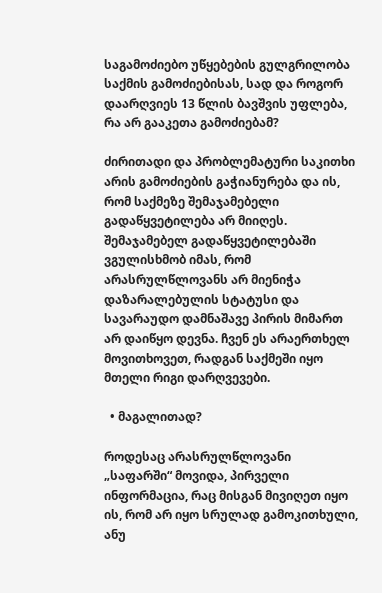საგამოძიებო უწყებების გულგრილობა საქმის გამოძიებისას, სად და როგორ დაარღვიეს 13 წლის ბავშვის უფლება, რა არ გააკეთა გამოძიებამ?

ძირითადი და პრობლემატური საკითხი არის გამოძიების გაჭიანურება და ის, რომ საქმეზე შემაჯამებელი გადაწყვეტილება არ მიიღეს. შემაჯამებელ გადაწყვეტილებაში ვგულისხმობ იმას, რომ არასრულწლოვანს არ მიენიჭა დაზარალებულის სტატუსი და სავარაუდო დამნაშავე პირის მიმართ არ დაიწყო დევნა. ჩვენ ეს არაერთხელ მოვითხოვეთ, რადგან საქმეში იყო მთელი რიგი დარღვევები.

  • მაგალითად?

როდესაც არასრულწლოვანი „საფარში“ მოვიდა, პირველი ინფორმაცია, რაც მისგან მივიღეთ იყო ის, რომ არ იყო სრულად გამოკითხული, ანუ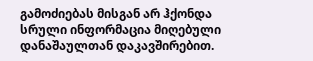გამოძიებას მისგან არ ჰქონდა სრული ინფორმაცია მიღებული დანაშაულთან დაკავშირებით.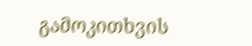გამოკითხვის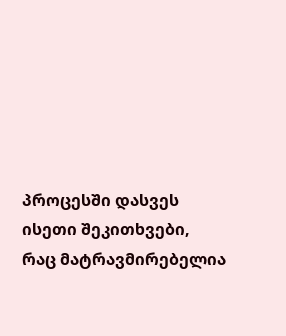პროცესში დასვეს ისეთი შეკითხვები, რაც მატრავმირებელია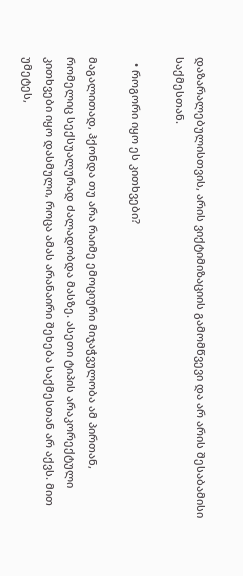დაზარალებულისთვის, არის ვიქტიმიზაციის გამომწვევი და არ არის შესაბამისი საქმესთან.

  • როგორი იყო ეს კითხვები?

მაგალითად, ჰქონდა თუ არა რაიმე ემოციური მიჯაჭვულობა ამ პირთან, რომელიც სექსუალურად ძალადობდა მასზე. ასეთი ტიპის არაკორექტული კითხვები იყო დასმული, როცა ამას არანაირი შეხება საქმესთან არ აქვს. მით უმეტეს,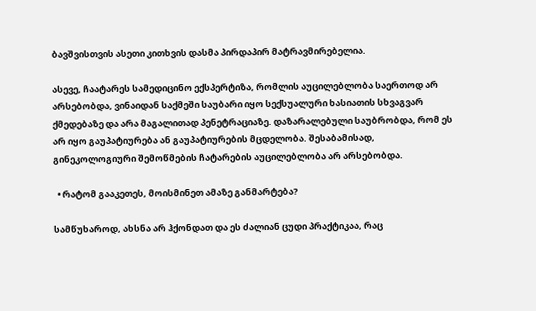ბავშვისთვის ასეთი კითხვის დასმა პირდაპირ მატრავმირებელია.

ასევე, ჩაატარეს სამედიცინო ექსპერტიზა, რომლის აუცილებლობა საერთოდ არ არსებობდა, ვინაიდან საქმეში საუბარი იყო სექსუალური ხასიათის სხვაგვარ ქმედებაზე და არა მაგალითად პენეტრაციაზე. დაზარალებული საუბრობდა, რომ ეს არ იყო გაუპატიურება ან გაუპატიურების მცდელობა. შესაბამისად, გინეკოლოგიური შემოწმების ჩატარების აუცილებლობა არ არსებობდა.

  • რატომ გააკეთეს, მოისმინეთ ამაზე განმარტება?

სამწუხაროდ, ახსნა არ ჰქონდათ და ეს ძალიან ცუდი პრაქტიკაა, რაც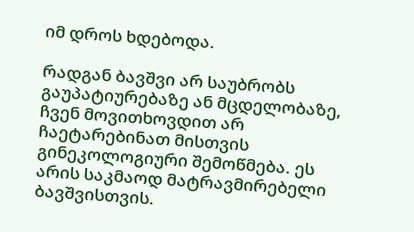იმ დროს ხდებოდა.

რადგან ბავშვი არ საუბრობს გაუპატიურებაზე ან მცდელობაზე, ჩვენ მოვითხოვდით არ ჩაეტარებინათ მისთვის გინეკოლოგიური შემოწმება. ეს არის საკმაოდ მატრავმირებელი ბავშვისთვის.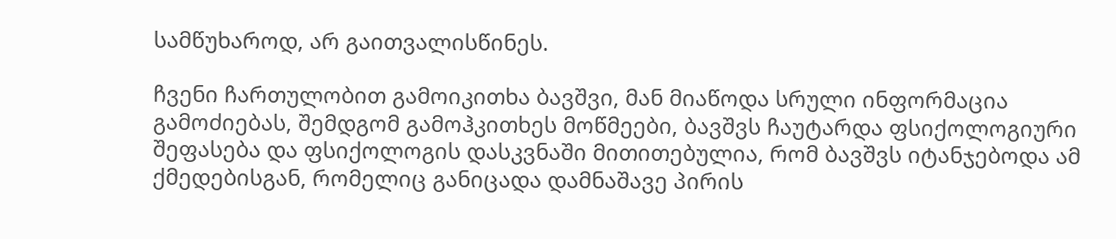სამწუხაროდ, არ გაითვალისწინეს.

ჩვენი ჩართულობით გამოიკითხა ბავშვი, მან მიაწოდა სრული ინფორმაცია გამოძიებას, შემდგომ გამოჰკითხეს მოწმეები, ბავშვს ჩაუტარდა ფსიქოლოგიური შეფასება და ფსიქოლოგის დასკვნაში მითითებულია, რომ ბავშვს იტანჯებოდა ამ ქმედებისგან, რომელიც განიცადა დამნაშავე პირის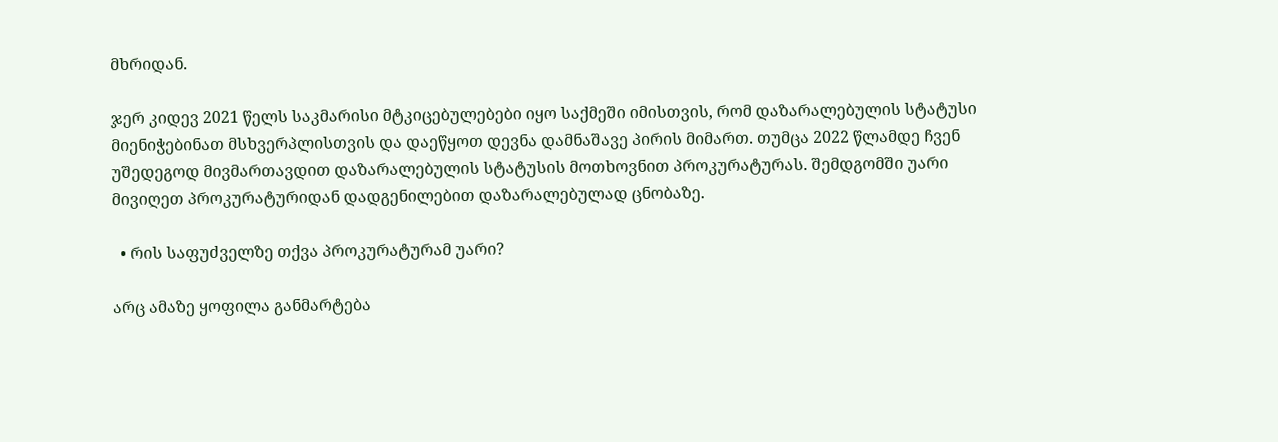მხრიდან.

ჯერ კიდევ 2021 წელს საკმარისი მტკიცებულებები იყო საქმეში იმისთვის, რომ დაზარალებულის სტატუსი მიენიჭებინათ მსხვერპლისთვის და დაეწყოთ დევნა დამნაშავე პირის მიმართ. თუმცა 2022 წლამდე ჩვენ უშედეგოდ მივმართავდით დაზარალებულის სტატუსის მოთხოვნით პროკურატურას. შემდგომში უარი მივიღეთ პროკურატურიდან დადგენილებით დაზარალებულად ცნობაზე.

  • რის საფუძველზე თქვა პროკურატურამ უარი?

არც ამაზე ყოფილა განმარტება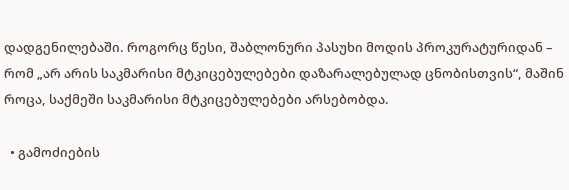დადგენილებაში. როგორც წესი, შაბლონური პასუხი მოდის პროკურატურიდან – რომ „არ არის საკმარისი მტკიცებულებები დაზარალებულად ცნობისთვის“, მაშინ როცა, საქმეში საკმარისი მტკიცებულებები არსებობდა.

  • გამოძიების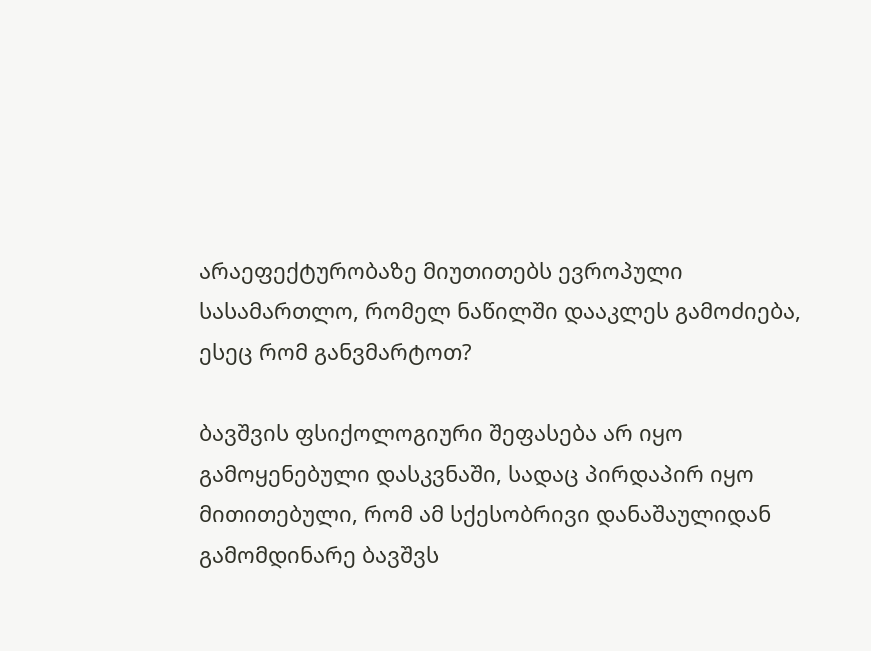არაეფექტურობაზე მიუთითებს ევროპული სასამართლო, რომელ ნაწილში დააკლეს გამოძიება, ესეც რომ განვმარტოთ?

ბავშვის ფსიქოლოგიური შეფასება არ იყო გამოყენებული დასკვნაში, სადაც პირდაპირ იყო მითითებული, რომ ამ სქესობრივი დანაშაულიდან გამომდინარე ბავშვს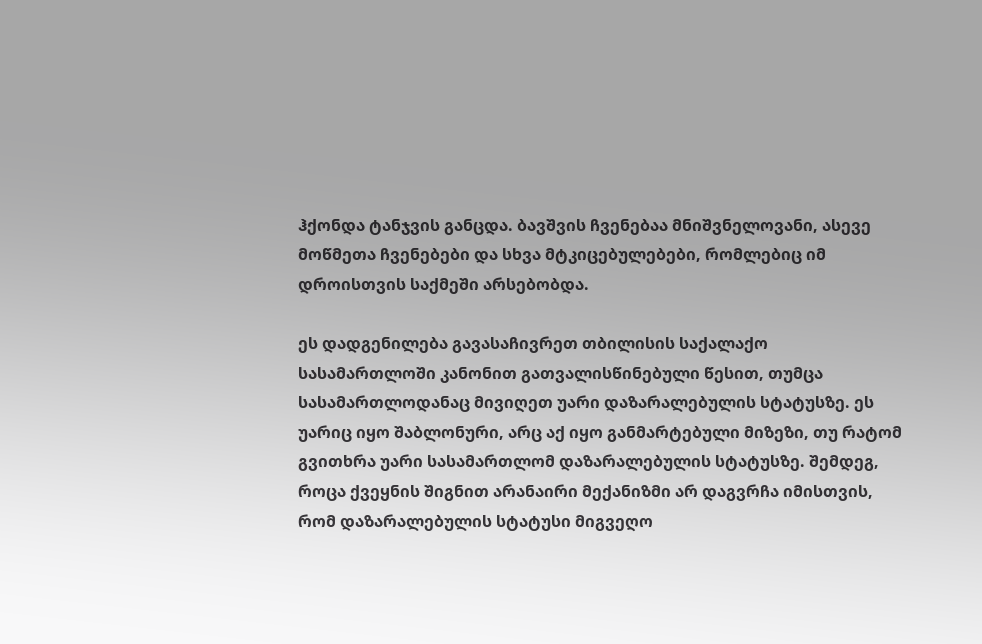ჰქონდა ტანჯვის განცდა. ბავშვის ჩვენებაა მნიშვნელოვანი, ასევე მოწმეთა ჩვენებები და სხვა მტკიცებულებები, რომლებიც იმ დროისთვის საქმეში არსებობდა.

ეს დადგენილება გავასაჩივრეთ თბილისის საქალაქო სასამართლოში კანონით გათვალისწინებული წესით, თუმცა სასამართლოდანაც მივიღეთ უარი დაზარალებულის სტატუსზე. ეს უარიც იყო შაბლონური, არც აქ იყო განმარტებული მიზეზი, თუ რატომ გვითხრა უარი სასამართლომ დაზარალებულის სტატუსზე. შემდეგ, როცა ქვეყნის შიგნით არანაირი მექანიზმი არ დაგვრჩა იმისთვის, რომ დაზარალებულის სტატუსი მიგვეღო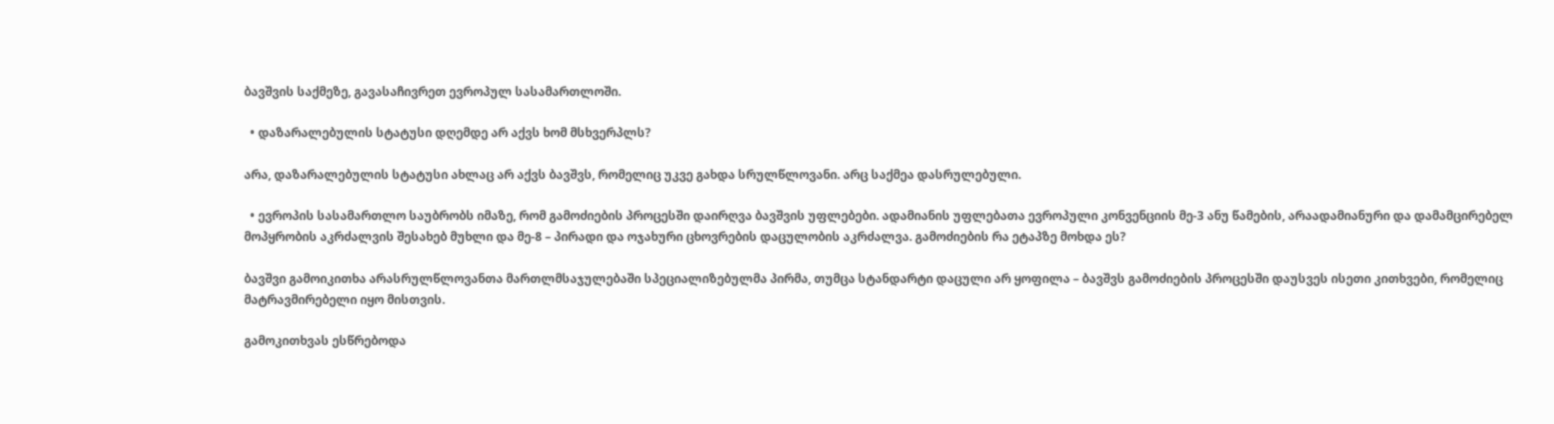ბავშვის საქმეზე, გავასაჩივრეთ ევროპულ სასამართლოში.

  • დაზარალებულის სტატუსი დღემდე არ აქვს ხომ მსხვერპლს?

არა, დაზარალებულის სტატუსი ახლაც არ აქვს ბავშვს, რომელიც უკვე გახდა სრულწლოვანი. არც საქმეა დასრულებული.

  • ევროპის სასამართლო საუბრობს იმაზე, რომ გამოძიების პროცესში დაირღვა ბავშვის უფლებები. ადამიანის უფლებათა ევროპული კონვენციის მე-3 ანუ წამების, არაადამიანური და დამამცირებელ მოპყრობის აკრძალვის შესახებ მუხლი და მე-8 – პირადი და ოჯახური ცხოვრების დაცულობის აკრძალვა. გამოძიების რა ეტაპზე მოხდა ეს?

ბავშვი გამოიკითხა არასრულწლოვანთა მართლმსაჯულებაში სპეციალიზებულმა პირმა, თუმცა სტანდარტი დაცული არ ყოფილა – ბავშვს გამოძიების პროცესში დაუსვეს ისეთი კითხვები, რომელიც მატრავმირებელი იყო მისთვის.

გამოკითხვას ესწრებოდა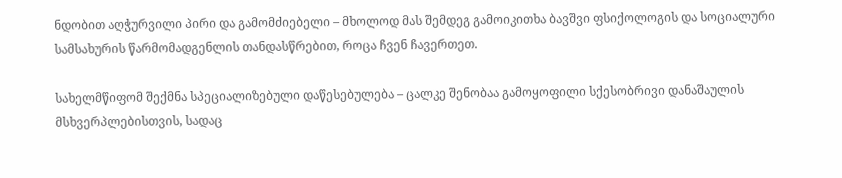ნდობით აღჭურვილი პირი და გამომძიებელი – მხოლოდ მას შემდეგ გამოიკითხა ბავშვი ფსიქოლოგის და სოციალური სამსახურის წარმომადგენლის თანდასწრებით, როცა ჩვენ ჩავერთეთ.

სახელმწიფომ შექმნა სპეციალიზებული დაწესებულება – ცალკე შენობაა გამოყოფილი სქესობრივი დანაშაულის მსხვერპლებისთვის, სადაც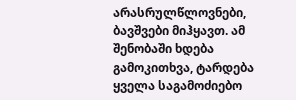არასრულწლოვნები, ბავშვები მიჰყავთ. ამ შენობაში ხდება გამოკითხვა, ტარდება ყველა საგამოძიებო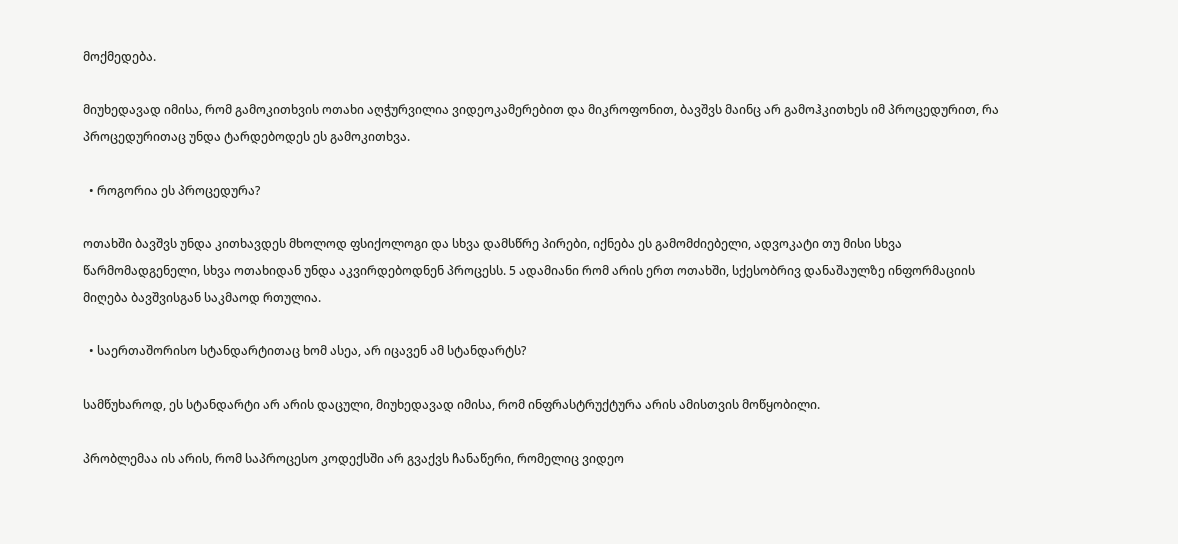მოქმედება.

მიუხედავად იმისა, რომ გამოკითხვის ოთახი აღჭურვილია ვიდეოკამერებით და მიკროფონით, ბავშვს მაინც არ გამოჰკითხეს იმ პროცედურით, რა პროცედურითაც უნდა ტარდებოდეს ეს გამოკითხვა.

  • როგორია ეს პროცედურა?

ოთახში ბავშვს უნდა კითხავდეს მხოლოდ ფსიქოლოგი და სხვა დამსწრე პირები, იქნება ეს გამომძიებელი, ადვოკატი თუ მისი სხვა წარმომადგენელი, სხვა ოთახიდან უნდა აკვირდებოდნენ პროცესს. 5 ადამიანი რომ არის ერთ ოთახში, სქესობრივ დანაშაულზე ინფორმაციის მიღება ბავშვისგან საკმაოდ რთულია.

  • საერთაშორისო სტანდარტითაც ხომ ასეა, არ იცავენ ამ სტანდარტს?

სამწუხაროდ, ეს სტანდარტი არ არის დაცული, მიუხედავად იმისა, რომ ინფრასტრუქტურა არის ამისთვის მოწყობილი.

პრობლემაა ის არის, რომ საპროცესო კოდექსში არ გვაქვს ჩანაწერი, რომელიც ვიდეო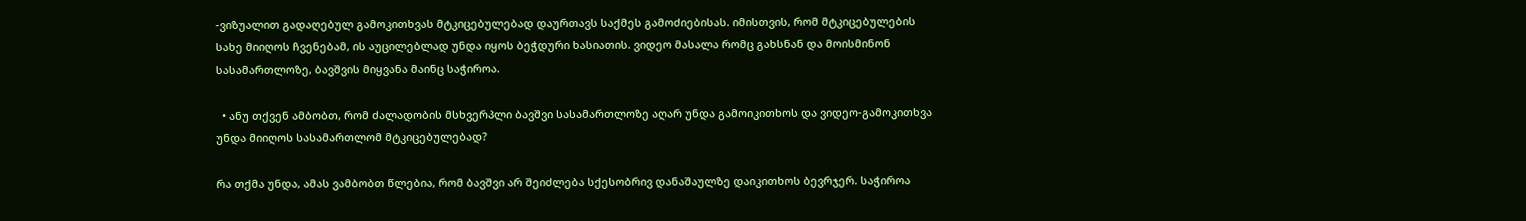-ვიზუალით გადაღებულ გამოკითხვას მტკიცებულებად დაურთავს საქმეს გამოძიებისას. იმისთვის, რომ მტკიცებულების სახე მიიღოს ჩვენებამ, ის აუცილებლად უნდა იყოს ბეჭდური ხასიათის. ვიდეო მასალა რომც გახსნან და მოისმინონ სასამართლოზე, ბავშვის მიყვანა მაინც საჭიროა.

  • ანუ თქვენ ამბობთ, რომ ძალადობის მსხვერპლი ბავშვი სასამართლოზე აღარ უნდა გამოიკითხოს და ვიდეო-გამოკითხვა უნდა მიიღოს სასამართლომ მტკიცებულებად?

რა თქმა უნდა, ამას ვამბობთ წლებია, რომ ბავშვი არ შეიძლება სქესობრივ დანაშაულზე დაიკითხოს ბევრჯერ. საჭიროა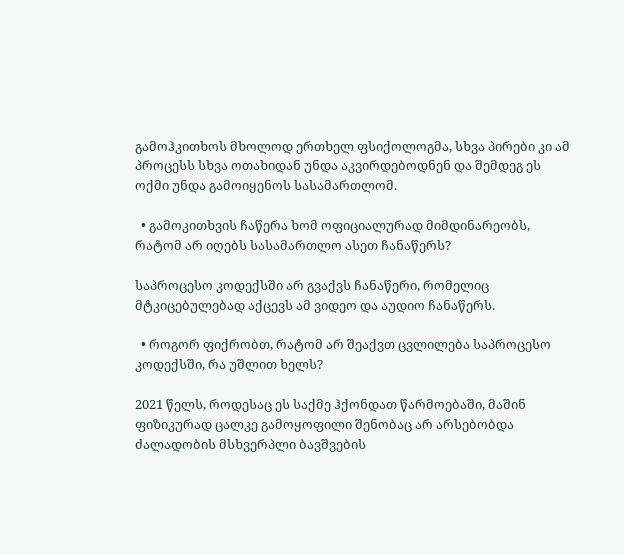გამოჰკითხოს მხოლოდ ერთხელ ფსიქოლოგმა, სხვა პირები კი ამ პროცესს სხვა ოთახიდან უნდა აკვირდებოდნენ და შემდეგ ეს ოქმი უნდა გამოიყენოს სასამართლომ.

  • გამოკითხვის ჩაწერა ხომ ოფიციალურად მიმდინარეობს, რატომ არ იღებს სასამართლო ასეთ ჩანაწერს?

საპროცესო კოდექსში არ გვაქვს ჩანაწერი, რომელიც მტკიცებულებად აქცევს ამ ვიდეო და აუდიო ჩანაწერს.

  • როგორ ფიქრობთ, რატომ არ შეაქვთ ცვლილება საპროცესო კოდექსში, რა უშლით ხელს?

2021 წელს, როდესაც ეს საქმე ჰქონდათ წარმოებაში, მაშინ ფიზიკურად ცალკე გამოყოფილი შენობაც არ არსებობდა ძალადობის მსხვერპლი ბავშვების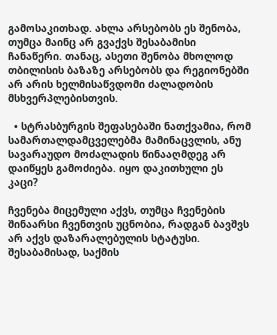გამოსაკითხად. ახლა არსებობს ეს შენობა, თუმცა მაინც არ გვაქვს შესაბამისი ჩანაწერი. თანაც, ასეთი შენობა მხოლოდ თბილისის ბაზაზე არსებობს და რეგიონებში არ არის ხელმისაწვდომი ძალადობის მსხვერპლებისთვის.

  • სტრასბურგის შეფასებაში ნათქვამია, რომ სამართალდამცველებმა მამინაცვლის, ანუ სავარაუდო მოძალადის წინააღმდეგ არ დაიწყეს გამოძიება. იყო დაკითხული ეს კაცი?

ჩვენება მიცემული აქვს, თუმცა ჩვენების შინაარსი ჩვენთვის უცნობია, რადგან ბავშვს არ აქვს დაზარალებულის სტატუსი. შესაბამისად, საქმის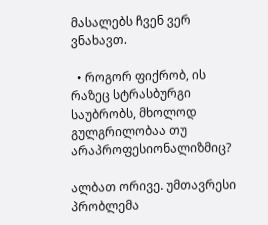მასალებს ჩვენ ვერ ვნახავთ.

  • როგორ ფიქრობ, ის რაზეც სტრასბურგი საუბრობს, მხოლოდ გულგრილობაა თუ არაპროფესიონალიზმიც?

ალბათ ორივე. უმთავრესი პრობლემა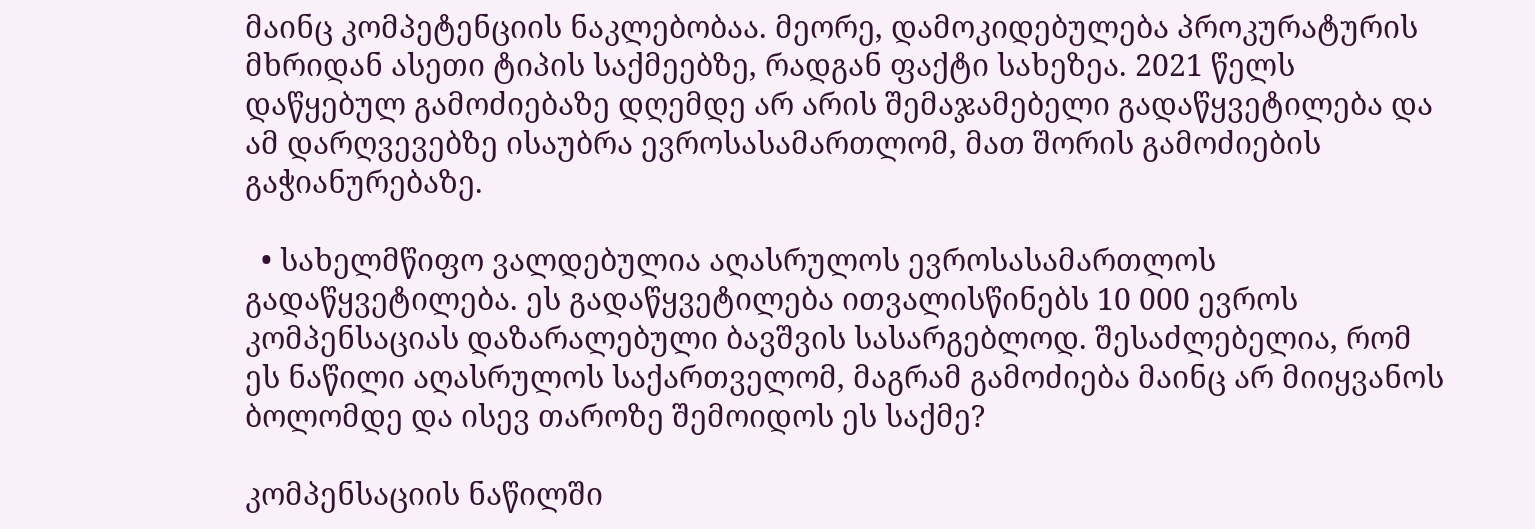მაინც კომპეტენციის ნაკლებობაა. მეორე, დამოკიდებულება პროკურატურის მხრიდან ასეთი ტიპის საქმეებზე, რადგან ფაქტი სახეზეა. 2021 წელს დაწყებულ გამოძიებაზე დღემდე არ არის შემაჯამებელი გადაწყვეტილება და ამ დარღვევებზე ისაუბრა ევროსასამართლომ, მათ შორის გამოძიების გაჭიანურებაზე.

  • სახელმწიფო ვალდებულია აღასრულოს ევროსასამართლოს გადაწყვეტილება. ეს გადაწყვეტილება ითვალისწინებს 10 000 ევროს კომპენსაციას დაზარალებული ბავშვის სასარგებლოდ. შესაძლებელია, რომ ეს ნაწილი აღასრულოს საქართველომ, მაგრამ გამოძიება მაინც არ მიიყვანოს ბოლომდე და ისევ თაროზე შემოიდოს ეს საქმე?

კომპენსაციის ნაწილში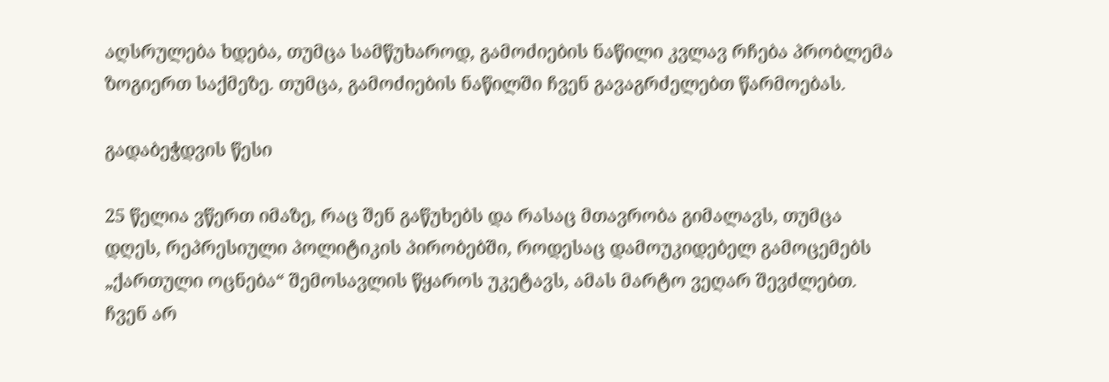აღსრულება ხდება, თუმცა სამწუხაროდ, გამოძიების ნაწილი კვლავ რჩება პრობლემა ზოგიერთ საქმეზე. თუმცა, გამოძიების ნაწილში ჩვენ გავაგრძელებთ წარმოებას.

გადაბეჭდვის წესი

25 წელია ვწერთ იმაზე, რაც შენ გაწუხებს და რასაც მთავრობა გიმალავს, თუმცა დღეს, რეპრესიული პოლიტიკის პირობებში, როდესაც დამოუკიდებელ გამოცემებს „ქართული ოცნება“ შემოსავლის წყაროს უკეტავს, ამას მარტო ვეღარ შევძლებთ. ჩვენ არ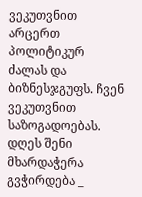ვეკუთვნით არცერთ პოლიტიკურ ძალას და ბიზნესჯგუფს. ჩვენ ვეკუთვნით საზოგადოებას. დღეს შენი მხარდაჭერა გვჭირდება _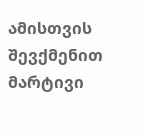ამისთვის შევქმენით მარტივი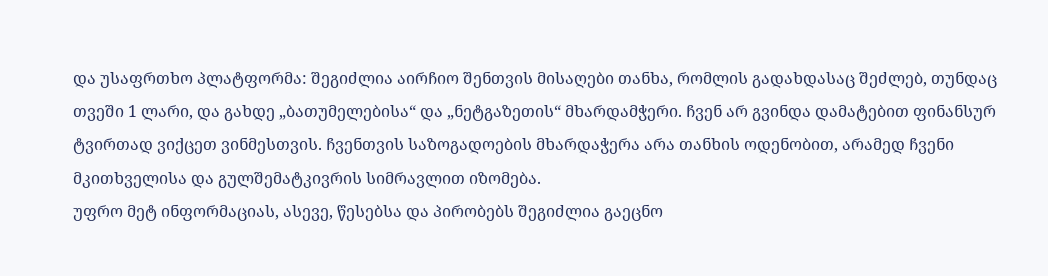და უსაფრთხო პლატფორმა: შეგიძლია აირჩიო შენთვის მისაღები თანხა, რომლის გადახდასაც შეძლებ, თუნდაც თვეში 1 ლარი, და გახდე „ბათუმელებისა“ და „ნეტგაზეთის“ მხარდამჭერი. ჩვენ არ გვინდა დამატებით ფინანსურ ტვირთად ვიქცეთ ვინმესთვის. ჩვენთვის საზოგადოების მხარდაჭერა არა თანხის ოდენობით, არამედ ჩვენი მკითხველისა და გულშემატკივრის სიმრავლით იზომება.
უფრო მეტ ინფორმაციას, ასევე, წესებსა და პირობებს შეგიძლია გაეცნო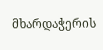მხარდაჭერის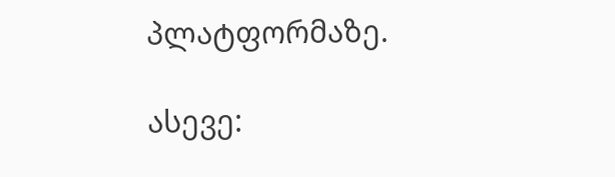პლატფორმაზე.

ასევე: